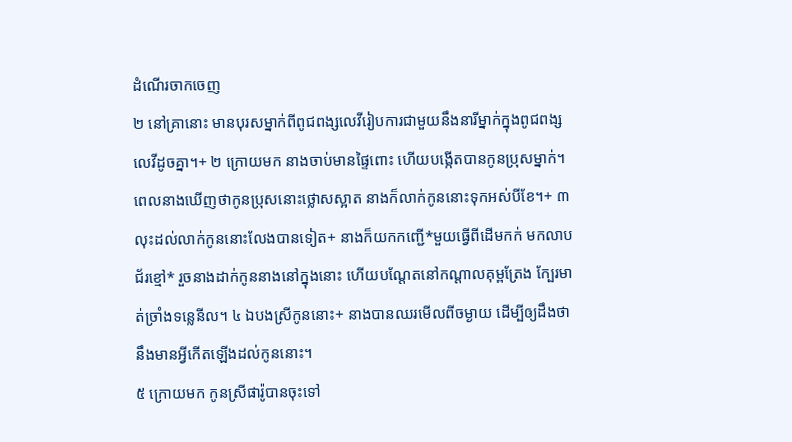ដំណើរចាកចេញ
២ នៅគ្រានោះ មានបុរសម្នាក់ពីពូជពង្សលេវីរៀបការជាមួយនឹងនារីម្នាក់ក្នុងពូជពង្សលេវីដូចគ្នា។+ ២ ក្រោយមក នាងចាប់មានផ្ទៃពោះ ហើយបង្កើតបានកូនប្រុសម្នាក់។ ពេលនាងឃើញថាកូនប្រុសនោះថ្លោសស្អាត នាងក៏លាក់កូននោះទុកអស់បីខែ។+ ៣ លុះដល់លាក់កូននោះលែងបានទៀត+ នាងក៏យកកញ្ជើ*មួយធ្វើពីដើមកក់ មកលាបជ័រខ្មៅ* រួចនាងដាក់កូននាងនៅក្នុងនោះ ហើយបណ្ដែតនៅកណ្ដាលគុម្ពត្រែង ក្បែរមាត់ច្រាំងទន្លេនីល។ ៤ ឯបងស្រីកូននោះ+ នាងបានឈរមើលពីចម្ងាយ ដើម្បីឲ្យដឹងថានឹងមានអ្វីកើតឡើងដល់កូននោះ។
៥ ក្រោយមក កូនស្រីផារ៉ូបានចុះទៅ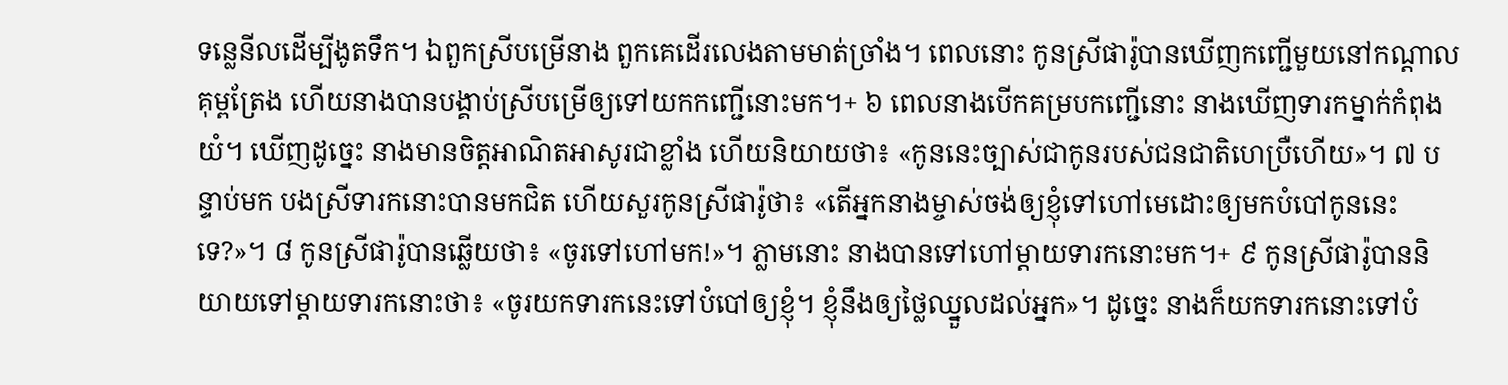ទន្លេនីលដើម្បីងូតទឹក។ ឯពួកស្រីបម្រើនាង ពួកគេដើរលេងតាមមាត់ច្រាំង។ ពេលនោះ កូនស្រីផារ៉ូបានឃើញកញ្ជើមួយនៅកណ្ដាលគុម្ពត្រែង ហើយនាងបានបង្គាប់ស្រីបម្រើឲ្យទៅយកកញ្ជើនោះមក។+ ៦ ពេលនាងបើកគម្របកញ្ជើនោះ នាងឃើញទារកម្នាក់កំពុងយំ។ ឃើញដូច្នេះ នាងមានចិត្តអាណិតអាសូរជាខ្លាំង ហើយនិយាយថា៖ «កូននេះច្បាស់ជាកូនរបស់ជនជាតិហេប្រឺហើយ»។ ៧ បន្ទាប់មក បងស្រីទារកនោះបានមកជិត ហើយសួរកូនស្រីផារ៉ូថា៖ «តើអ្នកនាងម្ចាស់ចង់ឲ្យខ្ញុំទៅហៅមេដោះឲ្យមកបំបៅកូននេះទេ?»។ ៨ កូនស្រីផារ៉ូបានឆ្លើយថា៖ «ចូរទៅហៅមក!»។ ភ្លាមនោះ នាងបានទៅហៅម្ដាយទារកនោះមក។+ ៩ កូនស្រីផារ៉ូបាននិយាយទៅម្ដាយទារកនោះថា៖ «ចូរយកទារកនេះទៅបំបៅឲ្យខ្ញុំ។ ខ្ញុំនឹងឲ្យថ្លៃឈ្នួលដល់អ្នក»។ ដូច្នេះ នាងក៏យកទារកនោះទៅបំ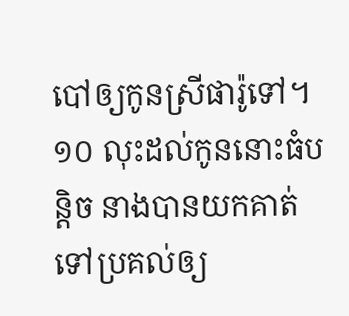បៅឲ្យកូនស្រីផារ៉ូទៅ។ ១០ លុះដល់កូននោះធំបន្តិច នាងបានយកគាត់ទៅប្រគល់ឲ្យ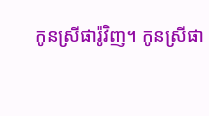កូនស្រីផារ៉ូវិញ។ កូនស្រីផា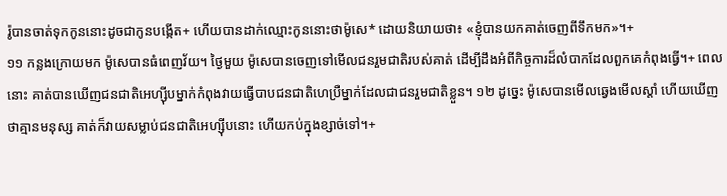រ៉ូបានចាត់ទុកកូននោះដូចជាកូនបង្កើត+ ហើយបានដាក់ឈ្មោះកូននោះថាម៉ូសេ* ដោយនិយាយថា៖ «ខ្ញុំបានយកគាត់ចេញពីទឹកមក»។+
១១ កន្លងក្រោយមក ម៉ូសេបានធំពេញវ័យ។ ថ្ងៃមួយ ម៉ូសេបានចេញទៅមើលជនរួមជាតិរបស់គាត់ ដើម្បីដឹងអំពីកិច្ចការដ៏លំបាកដែលពួកគេកំពុងធ្វើ។+ ពេលនោះ គាត់បានឃើញជនជាតិអេហ្ស៊ីបម្នាក់កំពុងវាយធ្វើបាបជនជាតិហេប្រឺម្នាក់ដែលជាជនរួមជាតិខ្លួន។ ១២ ដូច្នេះ ម៉ូសេបានមើលឆ្វេងមើលស្ដាំ ហើយឃើញថាគ្មានមនុស្ស គាត់ក៏វាយសម្លាប់ជនជាតិអេហ្ស៊ីបនោះ ហើយកប់ក្នុងខ្សាច់ទៅ។+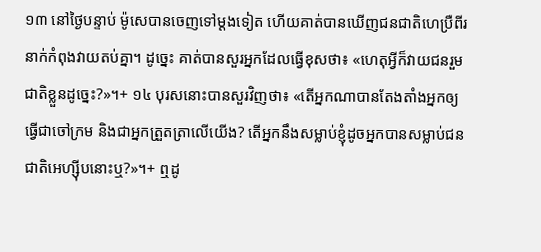១៣ នៅថ្ងៃបន្ទាប់ ម៉ូសេបានចេញទៅម្ដងទៀត ហើយគាត់បានឃើញជនជាតិហេប្រឺពីរនាក់កំពុងវាយតប់គ្នា។ ដូច្នេះ គាត់បានសួរអ្នកដែលធ្វើខុសថា៖ «ហេតុអ្វីក៏វាយជនរួមជាតិខ្លួនដូច្នេះ?»។+ ១៤ បុរសនោះបានសួរវិញថា៖ «តើអ្នកណាបានតែងតាំងអ្នកឲ្យធ្វើជាចៅក្រម និងជាអ្នកត្រួតត្រាលើយើង? តើអ្នកនឹងសម្លាប់ខ្ញុំដូចអ្នកបានសម្លាប់ជនជាតិអេហ្ស៊ីបនោះឬ?»។+ ឮដូ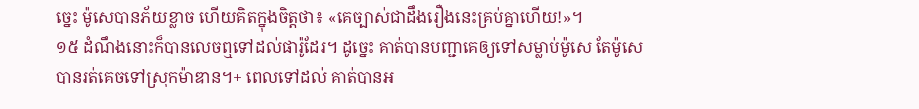ច្នេះ ម៉ូសេបានភ័យខ្លាច ហើយគិតក្នុងចិត្តថា៖ «គេច្បាស់ជាដឹងរឿងនេះគ្រប់គ្នាហើយ!»។
១៥ ដំណឹងនោះក៏បានលេចឮទៅដល់ផារ៉ូដែរ។ ដូច្នេះ គាត់បានបញ្ជាគេឲ្យទៅសម្លាប់ម៉ូសេ តែម៉ូសេបានរត់គេចទៅស្រុកម៉ាឌាន។+ ពេលទៅដល់ គាត់បានអ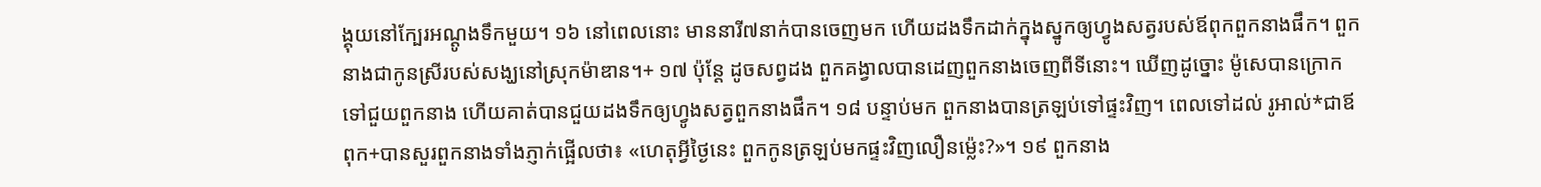ង្គុយនៅក្បែរអណ្ដូងទឹកមួយ។ ១៦ នៅពេលនោះ មាននារី៧នាក់បានចេញមក ហើយដងទឹកដាក់ក្នុងស្នូកឲ្យហ្វូងសត្វរបស់ឪពុកពួកនាងផឹក។ ពួកនាងជាកូនស្រីរបស់សង្ឃនៅស្រុកម៉ាឌាន។+ ១៧ ប៉ុន្តែ ដូចសព្វដង ពួកគង្វាលបានដេញពួកនាងចេញពីទីនោះ។ ឃើញដូច្នោះ ម៉ូសេបានក្រោកទៅជួយពួកនាង ហើយគាត់បានជួយដងទឹកឲ្យហ្វូងសត្វពួកនាងផឹក។ ១៨ បន្ទាប់មក ពួកនាងបានត្រឡប់ទៅផ្ទះវិញ។ ពេលទៅដល់ រូអាល់*ជាឪពុក+បានសួរពួកនាងទាំងភ្ញាក់ផ្អើលថា៖ «ហេតុអ្វីថ្ងៃនេះ ពួកកូនត្រឡប់មកផ្ទះវិញលឿនម្ល៉េះ?»។ ១៩ ពួកនាង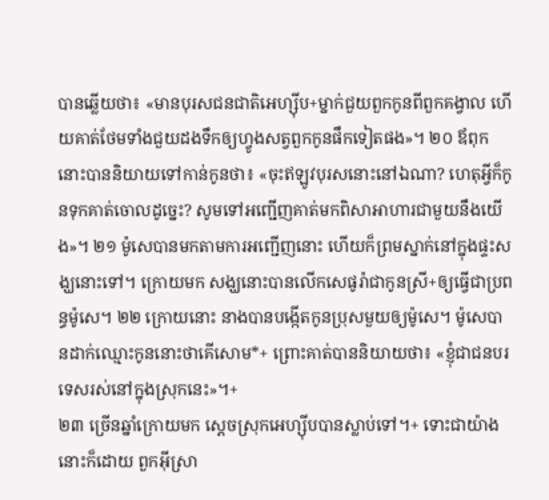បានឆ្លើយថា៖ «មានបុរសជនជាតិអេហ្ស៊ីប+ម្នាក់ជួយពួកកូនពីពួកគង្វាល ហើយគាត់ថែមទាំងជួយដងទឹកឲ្យហ្វូងសត្វពួកកូនផឹកទៀតផង»។ ២០ ឪពុកនោះបាននិយាយទៅកាន់កូនថា៖ «ចុះឥឡូវបុរសនោះនៅឯណា? ហេតុអ្វីក៏កូនទុកគាត់ចោលដូច្នេះ? សូមទៅអញ្ជើញគាត់មកពិសាអាហារជាមួយនឹងយើង»។ ២១ ម៉ូសេបានមកតាមការអញ្ជើញនោះ ហើយក៏ព្រមស្នាក់នៅក្នុងផ្ទះសង្ឃនោះទៅ។ ក្រោយមក សង្ឃនោះបានលើកសេផូរ៉ាជាកូនស្រី+ឲ្យធ្វើជាប្រពន្ធម៉ូសេ។ ២២ ក្រោយនោះ នាងបានបង្កើតកូនប្រុសមួយឲ្យម៉ូសេ។ ម៉ូសេបានដាក់ឈ្មោះកូននោះថាគើសោម*+ ព្រោះគាត់បាននិយាយថា៖ «ខ្ញុំជាជនបរទេសរស់នៅក្នុងស្រុកនេះ»។+
២៣ ច្រើនឆ្នាំក្រោយមក ស្ដេចស្រុកអេហ្ស៊ីបបានស្លាប់ទៅ។+ ទោះជាយ៉ាងនោះក៏ដោយ ពួកអ៊ីស្រា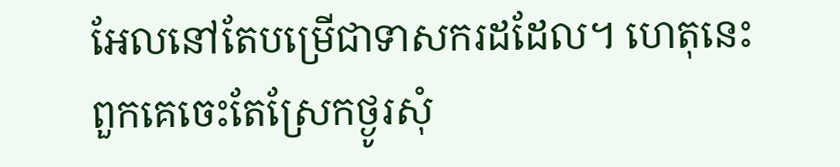អែលនៅតែបម្រើជាទាសករដដែល។ ហេតុនេះ ពួកគេចេះតែស្រែកថ្ងូរសុំ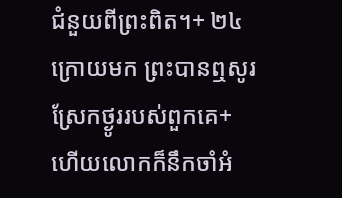ជំនួយពីព្រះពិត។+ ២៤ ក្រោយមក ព្រះបានឮសូរស្រែកថ្ងូររបស់ពួកគេ+ ហើយលោកក៏នឹកចាំអំ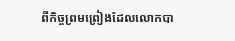ពីកិច្ចព្រមព្រៀងដែលលោកបា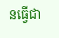នធ្វើជា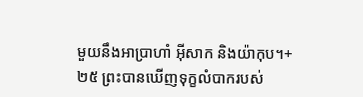មួយនឹងអាប្រាហាំ អ៊ីសាក និងយ៉ាកុប។+ ២៥ ព្រះបានឃើញទុក្ខលំបាករបស់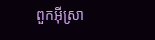ពួកអ៊ីស្រា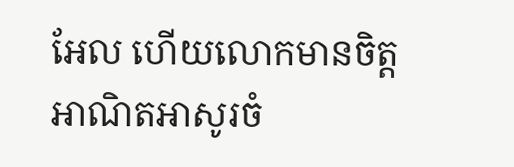អែល ហើយលោកមានចិត្តអាណិតអាសូរចំ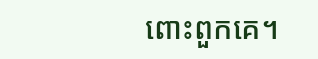ពោះពួកគេ។